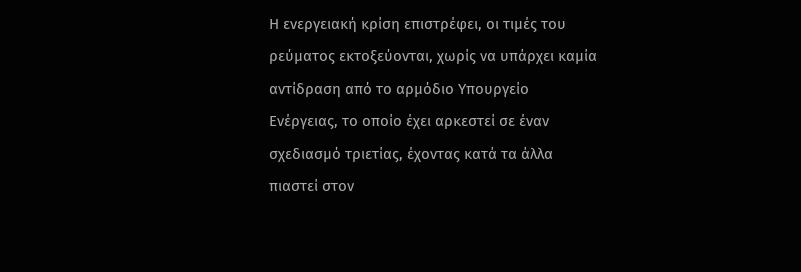Η ενεργειακή κρίση επιστρέφει, οι τιμές του ρεύματος εκτοξεύονται, χωρίς να υπάρχει καμία αντίδραση από το αρμόδιο Υπουργείο Ενέργειας, το οποίο έχει αρκεστεί σε έναν σχεδιασμό τριετίας, έχοντας κατά τα άλλα πιαστεί στον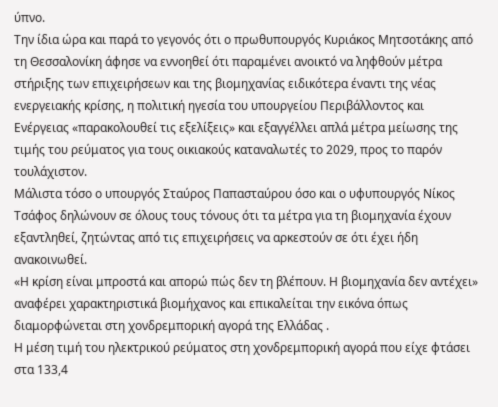ύπνο.
Την ίδια ώρα και παρά το γεγονός ότι ο πρωθυπουργός Κυριάκος Μητσοτάκης από τη Θεσσαλονίκη άφησε να εννοηθεί ότι παραμένει ανοικτό να ληφθούν μέτρα στήριξης των επιχειρήσεων και της βιομηχανίας ειδικότερα έναντι της νέας ενεργειακής κρίσης, η πολιτική ηγεσία του υπουργείου Περιβάλλοντος και Ενέργειας «παρακολουθεί τις εξελίξεις» και εξαγγέλλει απλά μέτρα μείωσης της τιμής του ρεύματος για τους οικιακούς καταναλωτές το 2029, προς το παρόν τουλάχιστον.
Μάλιστα τόσο ο υπουργός Σταύρος Παπασταύρου όσο και ο υφυπουργός Νίκος Τσάφος δηλώνουν σε όλους τους τόνους ότι τα μέτρα για τη βιομηχανία έχουν εξαντληθεί, ζητώντας από τις επιχειρήσεις να αρκεστούν σε ότι έχει ήδη ανακοινωθεί.
«Η κρίση είναι μπροστά και απορώ πώς δεν τη βλέπουν. Η βιομηχανία δεν αντέχει» αναφέρει χαρακτηριστικά βιομήχανος και επικαλείται την εικόνα όπως διαμορφώνεται στη χονδρεμπορική αγορά της Ελλάδας .
Η μέση τιμή του ηλεκτρικού ρεύματος στη χονδρεμπορική αγορά που είχε φτάσει στα 133,4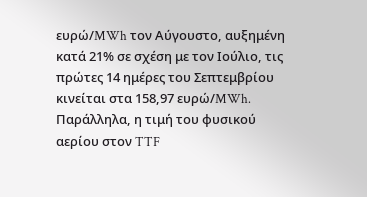ευρώ/MWh τον Αύγουστο, αυξημένη κατά 21% σε σχέση με τον Ιούλιο, τις πρώτες 14 ημέρες του Σεπτεμβρίου κινείται στα 158,97 ευρώ/MWh. Παράλληλα, η τιμή του φυσικού αερίου στον TTF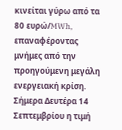κινείται γύρω από τα 80 ευρώ/MWh, επαναφέροντας μνήμες από την προηγούμενη μεγάλη ενεργειακή κρίση.
Σήμερα Δευτέρα 14 Σεπτεμβρίου η τιμή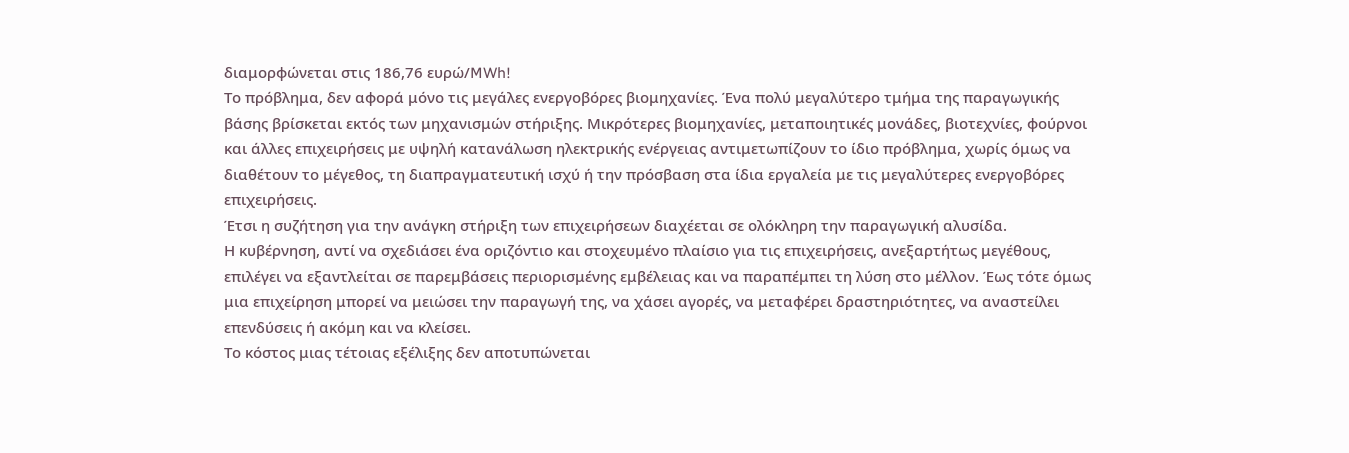διαμορφώνεται στις 186,76 ευρώ/MWh!
Το πρόβλημα, δεν αφορά μόνο τις μεγάλες ενεργοβόρες βιομηχανίες. Ένα πολύ μεγαλύτερο τμήμα της παραγωγικής βάσης βρίσκεται εκτός των μηχανισμών στήριξης. Μικρότερες βιομηχανίες, μεταποιητικές μονάδες, βιοτεχνίες, φούρνοι και άλλες επιχειρήσεις με υψηλή κατανάλωση ηλεκτρικής ενέργειας αντιμετωπίζουν το ίδιο πρόβλημα, χωρίς όμως να διαθέτουν το μέγεθος, τη διαπραγματευτική ισχύ ή την πρόσβαση στα ίδια εργαλεία με τις μεγαλύτερες ενεργοβόρες επιχειρήσεις.
Έτσι η συζήτηση για την ανάγκη στήριξη των επιχειρήσεων διαχέεται σε ολόκληρη την παραγωγική αλυσίδα.
Η κυβέρνηση, αντί να σχεδιάσει ένα οριζόντιο και στοχευμένο πλαίσιο για τις επιχειρήσεις, ανεξαρτήτως μεγέθους, επιλέγει να εξαντλείται σε παρεμβάσεις περιορισμένης εμβέλειας και να παραπέμπει τη λύση στο μέλλον. Έως τότε όμως μια επιχείρηση μπορεί να μειώσει την παραγωγή της, να χάσει αγορές, να μεταφέρει δραστηριότητες, να αναστείλει επενδύσεις ή ακόμη και να κλείσει.
Το κόστος μιας τέτοιας εξέλιξης δεν αποτυπώνεται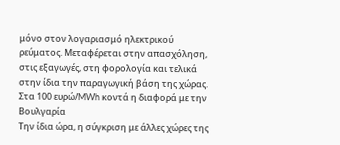μόνο στον λογαριασμό ηλεκτρικού ρεύματος. Μεταφέρεται στην απασχόληση, στις εξαγωγές, στη φορολογία και τελικά στην ίδια την παραγωγική βάση της χώρας.
Στα 100 ευρώ/MWh κοντά η διαφορά με την Βουλγαρία
Την ίδια ώρα, η σύγκριση με άλλες χώρες της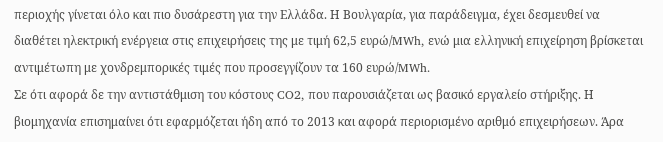περιοχής γίνεται όλο και πιο δυσάρεστη για την Ελλάδα. Η Βουλγαρία, για παράδειγμα, έχει δεσμευθεί να διαθέτει ηλεκτρική ενέργεια στις επιχειρήσεις της με τιμή 62,5 ευρώ/MWh, ενώ μια ελληνική επιχείρηση βρίσκεται αντιμέτωπη με χονδρεμπορικές τιμές που προσεγγίζουν τα 160 ευρώ/MWh.
Σε ότι αφορά δε την αντιστάθμιση του κόστους CO2, που παρουσιάζεται ως βασικό εργαλείο στήριξης. Η βιομηχανία επισημαίνει ότι εφαρμόζεται ήδη από το 2013 και αφορά περιορισμένο αριθμό επιχειρήσεων. Άρα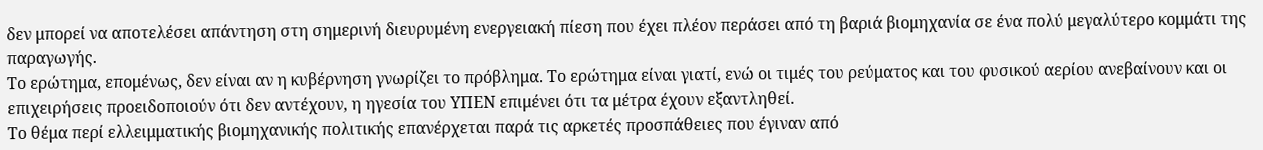δεν μπορεί να αποτελέσει απάντηση στη σημερινή διευρυμένη ενεργειακή πίεση που έχει πλέον περάσει από τη βαριά βιομηχανία σε ένα πολύ μεγαλύτερο κομμάτι της παραγωγής.
Το ερώτημα, επομένως, δεν είναι αν η κυβέρνηση γνωρίζει το πρόβλημα. Το ερώτημα είναι γιατί, ενώ οι τιμές του ρεύματος και του φυσικού αερίου ανεβαίνουν και οι επιχειρήσεις προειδοποιούν ότι δεν αντέχουν, η ηγεσία του ΥΠΕΝ επιμένει ότι τα μέτρα έχουν εξαντληθεί.
To θέμα περί ελλειμματικής βιομηχανικής πολιτικής επανέρχεται παρά τις αρκετές προσπάθειες που έγιναν από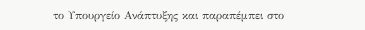το Υπουργείο Ανάπτυξης και παραπέμπει στο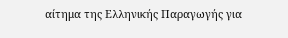αίτημα της Ελληνικής Παραγωγής για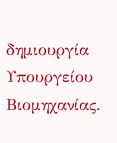δημιουργία Υπουργείου Βιομηχανίας.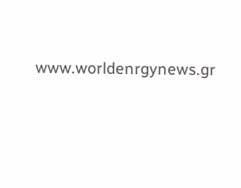www.worldenrgynews.gr